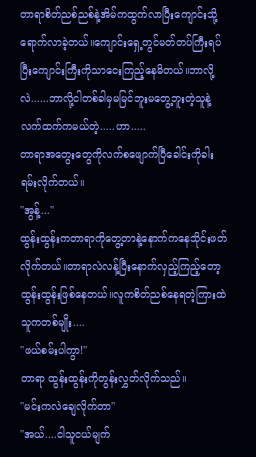တာရာစိတ်ညစ်ညစ်နဲ့အိမ်ကထွက်လာပြီးကျောင်းသို့ရောက်လာခဲ့တယ်။ကျောင်းရှေ့တွင်မတ်တပ်ကြီးရပ်ပြီးကျောင်းကြီးကိုသာငေးကြည့်နေမိတယ်။ဘာလို့လဲ......ဘာလို့ငါတစ်ခါမှမမြင်ဘူးမတွေ့ဘူးတဲ့သူနဲ့လက်ထက်ကမယ်တဲ့.....ဟာ.....
တာရာအတွေးတွေကိုလက်စဖျောက်ပြီခေါင်းကိုခါးရမ်းလိုက်တယ်။
''အွန့်...''
ထွန်းထွန်းကတာရာကိုတွေ့တာနဲ့နောက်ကနေသိုင်းဖတ်လိုက်တယ်။တာရာလဲလန့်ပြီးနောက်လှည့်ကြည့်တော့ထွန်းထွန်းဖြစ်နေတယ်။လူကစိတ်ညစ်နေရတဲ့ကြားထဲသူကတစ်မျိုး....
''ဖယ်စမ်းပါကွာ!''
တာရာ ထွန်းထွန်းကိုတွန်းလွှတ်လိုက်သည်။
''မင်းကလဲချေလိုက်တာ''
''အယ်....ငါသူငယ်မျက်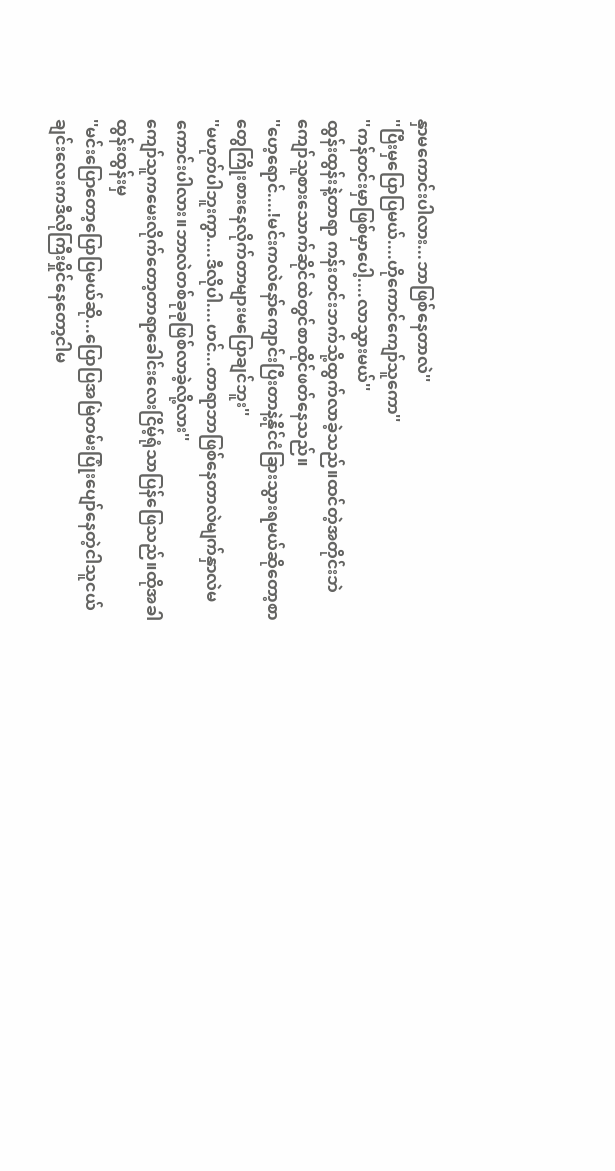နှာမကောင်းပါလား...ဘာဖြစ်နေတာလဲ''
''ပြီးမှပြောပြမယ်....ဟိုကောင်ကျော်သူကော''
''ကန်တင်းမှာဖြစ်မှာပေါ့....လာသွားမယ်''
ထွန်းထွန်းနဲ့တာရာ ကန်းတင်းဘက်သို့ထွက်လာခဲ့သည်။ထင်တဲ့အတိုင်းဘဲကျော်သူစားသောက်ဆိုင်ထဲတွင်စာထိုင်ဖတ်နေသည်။
''ဟေ့ရောင်....!မင်းကလဲနော်ကျောင်းပြီးတာနဲ့နိုင်ငံခြားသွားရမယ်ဆိုတော့စာတွေကြိုးစားနေလိုက်တာများမပြောချင်ဘူး''
''မဟုတ်ပါဘူးကွာ....ဒီလိုပါ....ဟင်...တာရာဘာဖြစ်နေတာလဲမျက်နှာလဲမကောင်းပါလား။ဘာလဲတစ်ခုခုဖြစ်လာခဲ့လို့လား''
ကျော်သူကမေးလိုက်တော့တာရာခေါင်းလေးငြိမ့်ရုံသာပြန်ဖြေသည်။ထိုအခါထွန်းထွန်းမှ
''မင်းပြောတော့ပြောပြမယ်ဆို...ပြောပြအမြဲတမ်းပြုံးပျော်နေတဲ့ငါသူငယ်ချင်းလေးကဒီလိုကြီးမှိုင်နေတော့ငါမ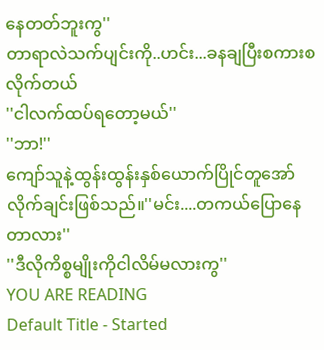နေတတ်ဘူးကွ''
တာရာလဲသက်ပျင်းကို..ဟင်း...ခနချပြီးစကားစလိုက်တယ်
''ငါလက်ထပ်ရတော့မယ်''
''ဘာ!''
ကျော်သူနဲ့ထွန်းထွန်းနှစ်ယောက်ပြိုင်တူအော်လိုက်ချင်းဖြစ်သည်။''မင်း....တကယ်ပြောနေတာလား''
''ဒီလိုကိစ္စမျိုးကိုငါလိမ်မလားကွ''
YOU ARE READING
Default Title - Started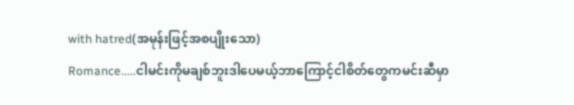with hatred(အမုန်းဖြင့်အစပျိုးသော)
Romance.....ငါမင်းကိုမချစ်ဘူးဒါပေမယ့်ဘာကြောင့်ငါစိတ်တွေကမင်းဆီမှာ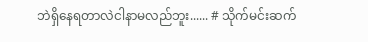ဘဲရှိနေရတာလဲငါနာမလည်ဘူး...... # သိုက်မင်းဆက်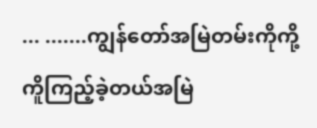... .......ကျွန်တော်အမြဲတမ်းကိုကို့ကိူကြည့်ခဲ့တယ်အမြဲ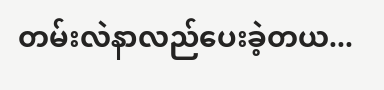တမ်းလဲနာလည်ပေးခဲ့တယ...